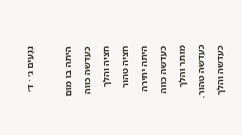נְגָעִים ג׳ · ד׳

היתה בו מום כעדשה כווה חציה והלך חציה טהור היתה יתירה כעדשה כווה מותר והלך כעדשה טהור. כעדשה והלך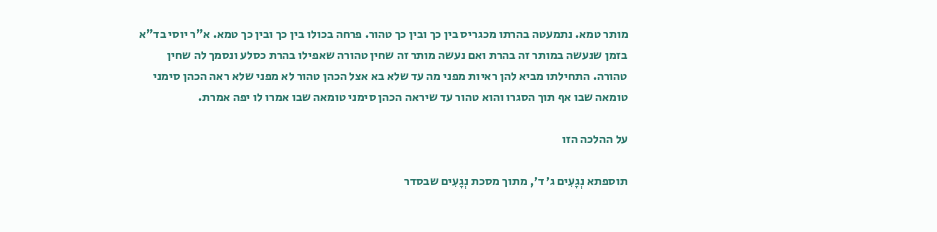מותר טמא. נתמעטה בהרתו מכגריס בין כך ובין כך טהור. פרחה בכולו בין כך ובין כך טמא. א"ר יוסי בד"א בזמן שנעשה במותר זה בהרת ואם נעשה מותר זה שחין טהורה שאפילו בהרת כסלע ונסמך לה שחין טהורה. התחילתו מביא להן ראיות מפני מה עד שלא בא אצל הכהן טהור לא מפני שלא ראה הכהן סימני טומאה שבו אף תוך הסגרו והוא טהור עד שיראה הכהן סימני טומאה שבו אמרו לו יפה אמרת.

על ההלכה הזו

תוספתא נְגָעִים ג׳ ד׳, מתוך מסכת נְגָעִים שבסדר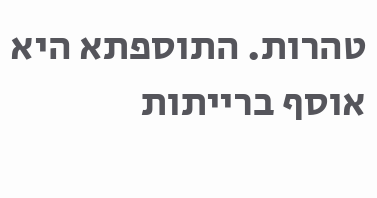טהרות. התוספתא היא אוסף ברייתות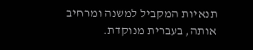תנאיות המקביל למשנה ומרחיב אותה, בעברית מנוקדת.